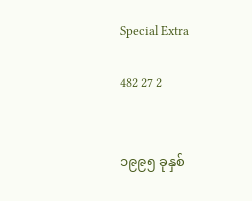Special Extra

482 27 2


၁၉၉၅ ခုနှစ်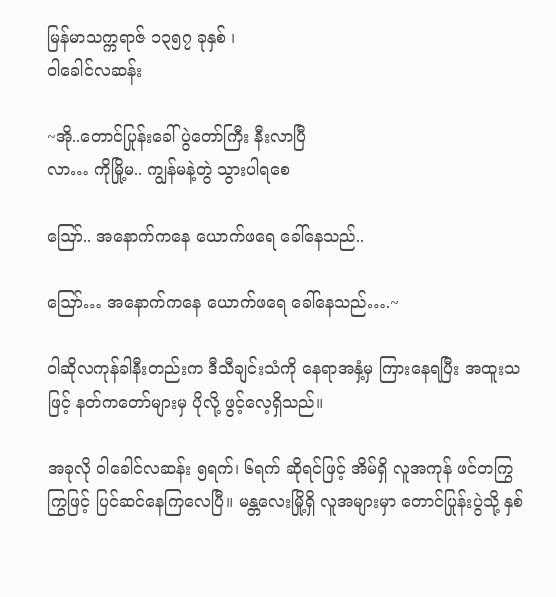မြန်မာသက္ကရာဇ် ၁၃၅၇ ခုနှစ် ၊
ဝါခေါင်လဆန်း

~အို‌..တောင်ပြုန်းခေါ် ပွဲတော်ကြီး နီးလာပြီ
လာ… ကိုမြို့မ.. ကျွန်မနဲ့တွဲ သွားပါရစေ

ဪ.. အနောက်ကနေ ယောက်ဖရေ ခေါ်နေသည်..

ဪ… အနောက်ကနေ ယောက်ဖရေ ခေါ်နေသည်….~

ဝါဆိုလကုန်ခါနီးတည်းက ဒီသီချင်းသံကို နေရာအနှံ့မှ ကြားနေရပြီး အထူးသဖြင့် နတ်ကတော်များမှ ပိုလို့ ဖွင့်လေ့ရှိသည်။

အခုလို ဝါခေါင်လဆန်း ၅ရက်၊ ၆ရက် ဆိုရင်ဖြင့် အိမ်ရှိ လူအကုန် ဖင်တကြွကြွဖြင့် ပြင်ဆင်နေကြလေပြီ။ မန္တလေးမြို့ရှိ လူအများမှာ တောင်ပြုန်းပွဲသို့ နှစ်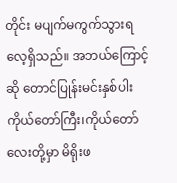တိုင်း မပျက်မကွက်သွားရလေ့ရှိသည်။ အဘယ်ကြောင့်ဆို တောင်ပြုန်းမင်းနှစ်ပါး ကိုယ်တော်ကြီး၊ကိုယ်တော်လေးတို့မှာ မိရိုးဖ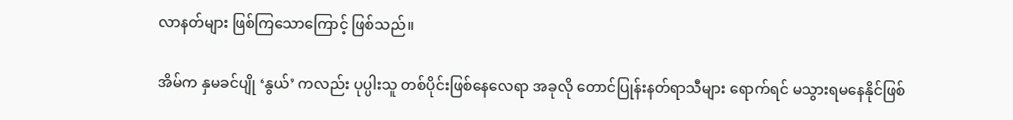လာနတ်များ ဖြစ်ကြသောကြောင့် ဖြစ်သည်။

အိမ်က နှမခင်ပျို ‘နွယ်’ ကလည်း ပုပ္ပါးသူ တစ်ပိုင်းဖြစ်နေလေရာ ‌အခုလို တောင်ပြုန်းနတ်ရာသီများ ရောက်ရင် မသွားရမနေနိုင်ဖြစ်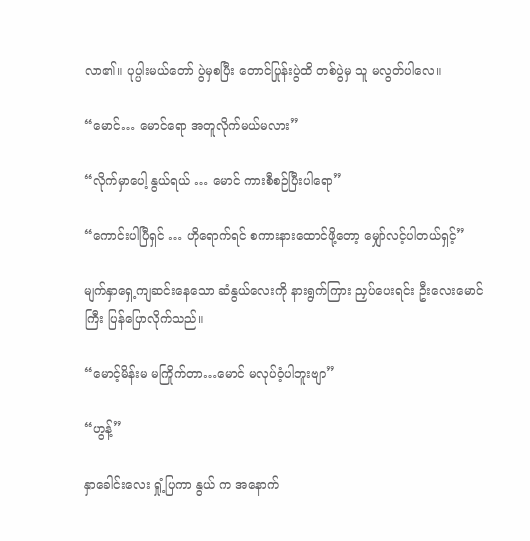လာ၏။ ပုပ္ပါးမယ်တော် ပွဲမှစပြီး တောင်ပြုန်းပွဲထိ တစ်ပွဲမှ သူ မလွတ်ပါလေ။

“မောင်… မောင်ရော အတူလိုက်မယ်မလား”

“လိုက်မှာပေါ့ နွယ်ရယ် … မောင် ကားစီစဉ်ပြီးပါရော”

“ကောင်းပါပြီရှင် … ဟိုရောက်ရင် စကားနားထောင်ဖို့တော့ မျှော်လင့်ပါတယ်ရှင့်”

မျက်နှာရှေ့ကျဆင်းနေသော ဆံနွယ်လေးကို နားရွက်ကြား ညှပ်ပေးရင်း ဦးလေးမောင်ကြီး ပြန်ပြောလိုက်သည်။

“မောင့်မိန်းမ မကြိုက်တာ…မောင် မလုပ်ဝံ့ပါဘူးဗျာ”

“ဟွန့်”

နှာခေါင်းလေး ရှုံ့ပြကာ နွယ် က အနောက်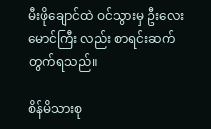မီးဖိုချောင်ထဲ ဝင်သွားမှ ဦးလေးမောင်ကြီး လည်း စာရင်းဆက်တွက်ရသည်။

စိန်မိသားစု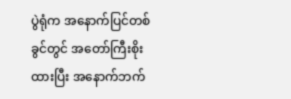ပွဲရုံက အနောက်ပြင်တစ်ခွင်တွင် အတော်ကြီးစိုးထားပြီး အနောက်ဘက်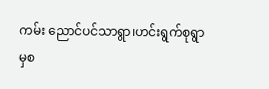ကမ်း ညောင်ပင်သာရွာ၊ဟင်းရွက်စုရွာမှစ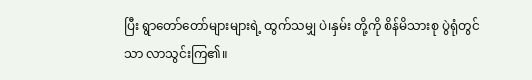ပြီး ရွာတော်တော်များများရဲ့ ထွက်သမျှ ပဲ၊နှမ်း တို့ကို စိန်မိသားစု ပွဲရုံတွင်သာ လာသွင်းကြ၏။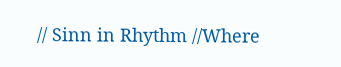// Sinn in Rhythm //Where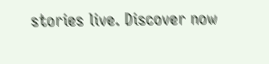stories live. Discover now